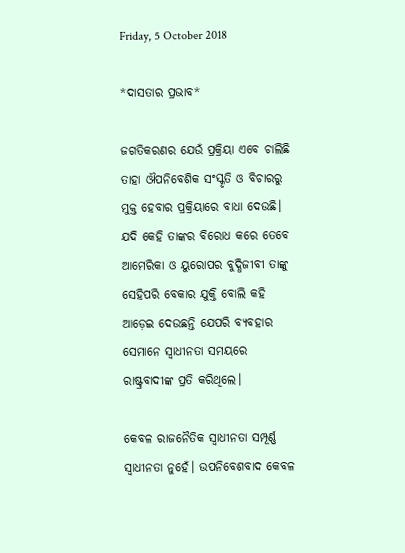Friday, 5 October 2018

*ଦାସତାର ପ୍ରଭାବ*

ଜଗତିକରଣର ଯେଉଁ ପ୍ରକ୍ରିୟା ଏବେ ଚାଲିଛି ତାହା ଔପନିବେଶିକ ସଂସ୍କୃତି ଓ ବିଚାରରୁ ମୁକ୍ତ ହେବାର ପ୍ରକ୍ରିୟାରେ ବାଧା ଦେଉଛି। ଯଦି କେହି ତାଙ୍କର ବିରୋଧ କରେ ତେବେ ଆମେରିକା ଓ ୟୁରୋପର ବୁଦ୍ଧିଜୀବୀ ତାଙ୍କୁ ସେହିପରି ବେକାର ଯୁକ୍ତି ବୋଲି କହି ଆଡ଼େଇ ଦେଉଛନ୍ତି ଯେପରି ବ୍ୟବହାର ସେମାନେ ସ୍ୱାଧୀନତା ସମୟରେ ରାଷ୍ଟ୍ରବାଦୀଙ୍କ ପ୍ରତି କରିଥିଲେ।

କେବଳ ରାଜନୈତିକ ସ୍ୱାଧୀନତା ସମ୍ପୂର୍ଣ୍ଣ ସ୍ୱାଧୀନତା ନୁହେଁ। ଉପନିବେଶବାଦ କେବଳ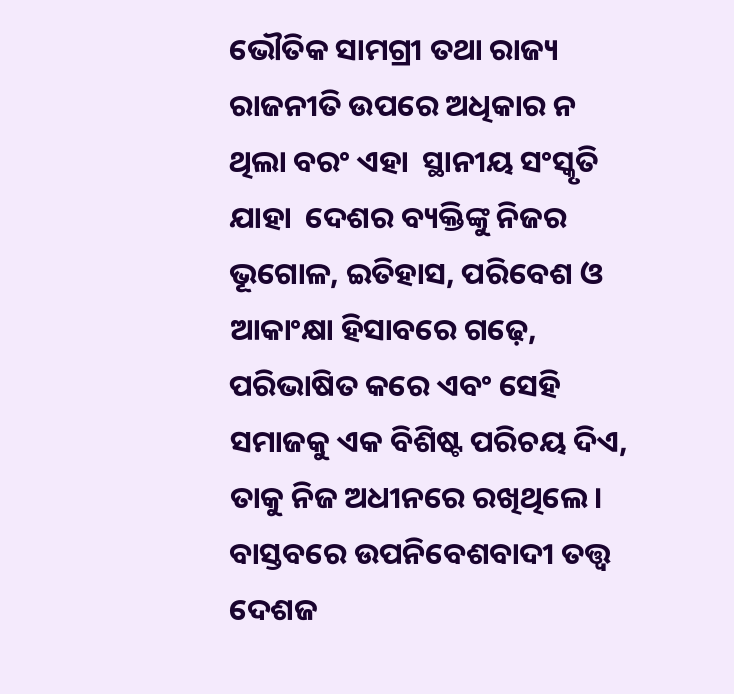ଭୌତିକ ସାମଗ୍ରୀ ତଥା ରାଜ୍ୟ ରାଜନୀତି ଉପରେ ଅଧିକାର ନ ଥିଲା ବରଂ ଏହା  ସ୍ଥାନୀୟ ସଂସ୍କୃତି  ଯାହା  ଦେଶର ବ୍ୟକ୍ତିଙ୍କୁ ନିଜର ଭୂଗୋଳ, ଇତିହାସ, ପରିବେଶ ଓ ଆକାଂକ୍ଷା ହିସାବରେ ଗଢ଼େ, ପରିଭାଷିତ କରେ ଏବଂ ସେହି ସମାଜକୁ ଏକ ବିଶିଷ୍ଟ ପରିଚୟ ଦିଏ, ତାକୁ ନିଜ ଅଧୀନରେ ରଖିଥିଲେ। ବାସ୍ତବରେ ଉପନିବେଶବାଦୀ ତତ୍ତ୍ୱ ଦେଶଜ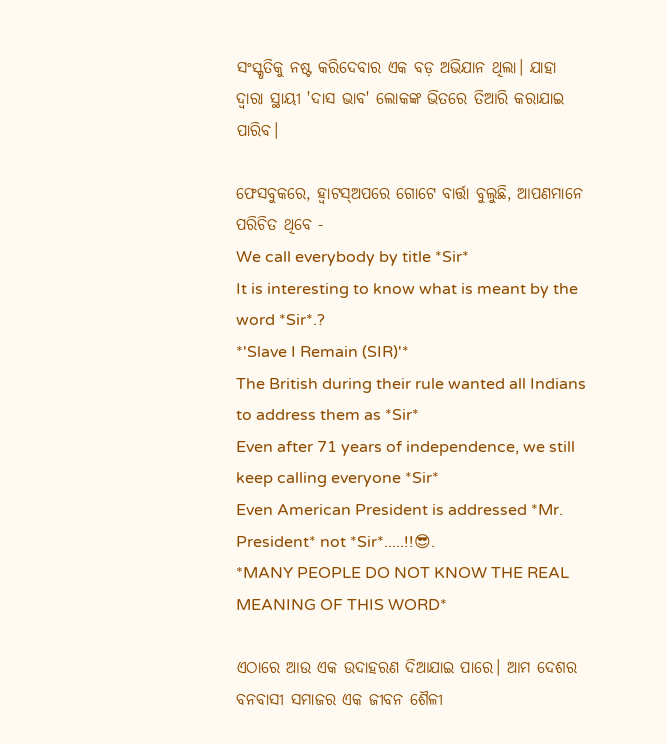ସଂସ୍କୃତିକୁ ନଷ୍ଟ କରିଦେବାର ଏକ ବଡ଼ ଅଭିଯାନ ଥିଲା। ଯାହା ଦ୍ୱାରା ସ୍ଥାୟୀ 'ଦାସ ଭାବ' ଲୋକଙ୍କ ଭିତରେ ତିଆରି କରାଯାଇ ପାରିବ।

ଫେସବୁକରେ, ହ୍ଵାଟସ୍ଅପରେ ଗୋଟେ ବାର୍ତ୍ତା ବୁଲୁଛି, ଆପଣମାନେ ପରିଚିତ ଥିବେ -
We call everybody by title *Sir*
It is interesting to know what is meant by the word *Sir*.?
*'Slave I Remain (SIR)'*
The British during their rule wanted all Indians to address them as *Sir*
Even after 71 years of independence, we still keep calling everyone *Sir*
Even American President is addressed *Mr. President* not *Sir*.....!!😎.
*MANY PEOPLE DO NOT KNOW THE REAL MEANING OF THIS WORD*

ଏଠାରେ ଆଉ ଏକ ଉଦାହରଣ ଦିଆଯାଇ ପାରେ। ଆମ ଦେଶର ବନବାସୀ ସମାଜର ଏକ ଜୀବନ ଶୈଳୀ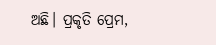ଅଛି। ପ୍ରକୃତି ପ୍ରେମ,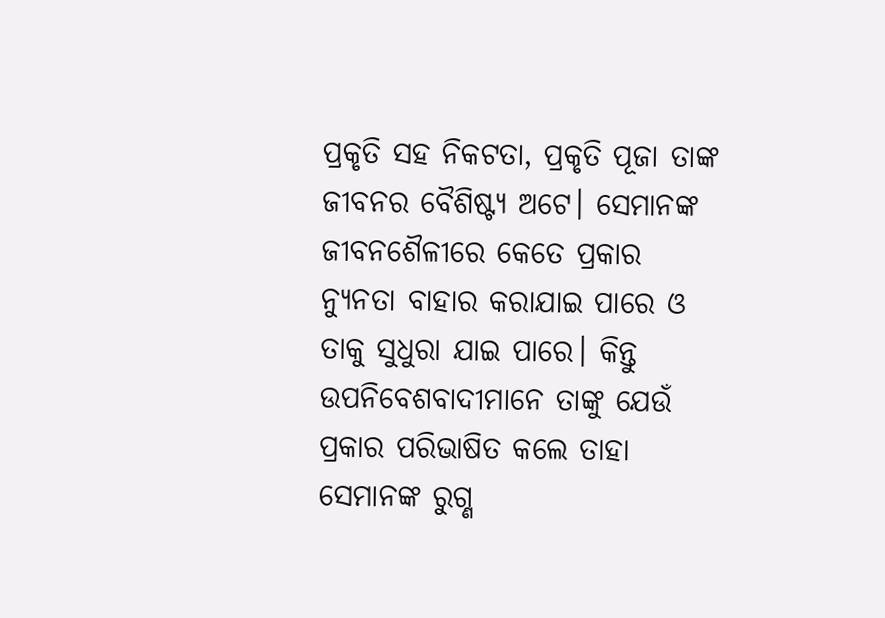ପ୍ରକୃତି ସହ ନିକଟତା, ପ୍ରକୃତି ପୂଜା ତାଙ୍କ ଜୀବନର ବୈଶିଷ୍ଟ୍ୟ ଅଟେ। ସେମାନଙ୍କ ଜୀବନଶୈଳୀରେ କେତେ ପ୍ରକାର ନ୍ୟୁନତା ବାହାର କରାଯାଇ ପାରେ ଓ ତାକୁ ସୁଧୁରା ଯାଇ ପାରେ। କିନ୍ତୁ ଉପନିବେଶବାଦୀମାନେ ତାଙ୍କୁ ଯେଉଁ ପ୍ରକାର ପରିଭାଷିତ କଲେ ତାହା ସେମାନଙ୍କ ରୁଗ୍ଣ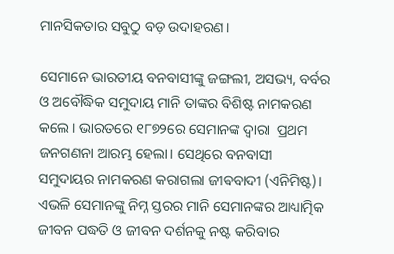ମାନସିକତାର ସବୁଠୁ ବଡ଼ ଉଦାହରଣ।

ସେମାନେ ଭାରତୀୟ ବନବାସୀଙ୍କୁ ଜଙ୍ଗଲୀ, ଅସଭ୍ୟ, ବର୍ବର ଓ ଅବୌଦ୍ଧିକ ସମୁଦାୟ ମାନି ତାଙ୍କର ବିଶିଷ୍ଟ ନାମକରଣ କଲେ। ଭାରତରେ ୧୮୭୨ରେ ସେମାନଙ୍କ ଦ୍ଵାରା  ପ୍ରଥମ ଜନଗଣନା ଆରମ୍ଭ ହେଲା। ସେଥିରେ ବନବାସୀ ସମୁଦାୟର ନାମକରଣ କରାଗଲା ଜୀଵବାଦୀ (ଏନିମିଷ୍ଟ)। ଏଭଳି ସେମାନଙ୍କୁ ନିମ୍ନ ସ୍ତରର ମାନି ସେମାନଙ୍କର ଆଧ୍ୟାତ୍ମିକ ଜୀବନ ପଦ୍ଧତି ଓ ଜୀବନ ଦର୍ଶନକୁ ନଷ୍ଟ କରିବାର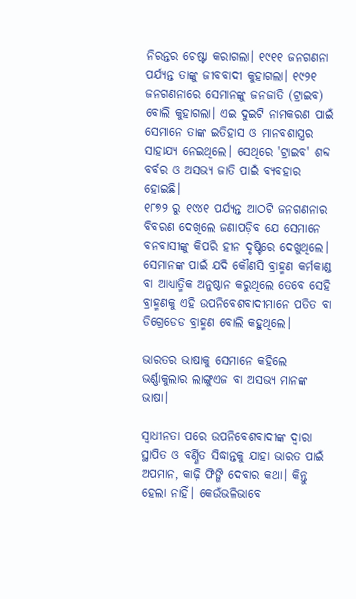ନିରନ୍ତର ଚେଷ୍ଟା କରାଗଲା। ୧୯୧୧ ଜନଗଣନା ପର୍ଯ୍ୟନ୍ତ ତାଙ୍କୁ ଜୀବବାଦୀ କୁହାଗଲା। ୧୯୨୧ ଜନଗଣନାରେ ସେମାନଙ୍କୁ ଜନଜାତି (ଟ୍ରାଇବ) ବୋଲି କୁହାଗଲା। ଏଇ ଦୁଇଟି ନାମକରଣ ପାଇଁ ସେମାନେ ତାଙ୍କ ଇତିହାସ ଓ ମାନବଶାସ୍ତ୍ରର ସାହାଯ୍ୟ ନେଇଥିଲେ। ସେଥିରେ 'ଟ୍ରାଇବ' ଶବ୍ଦ ବର୍ବର ଓ ଅସଭ୍ୟ ଜାତି ପାଇଁ ବ୍ୟବହାର ହୋଇଛି।
୧୮୭୨ ରୁ ୧୯୪୧ ପର୍ଯ୍ୟନ୍ତ ଆଠଟି ଜନଗଣନାର ବିବରଣ ଦେଖିଲେ ଜଣାପଡ଼ିବ ଯେ ସେମାନେ ବନବାସୀଙ୍କୁ କିପରି ହୀନ ଦୃଷ୍ଟିରେ ଦେଖୁଥିଲେ। ସେମାନଙ୍କ ପାଇଁ ଯଦି କୌଣସି ବ୍ରାହ୍ମଣ କର୍ମକାଣ୍ଡ ବା ଆଧ୍ୟାତ୍ମିକ ଅନୁଷ୍ଠାନ କରୁଥିଲେ ତେବେ ସେହି ବ୍ରାହ୍ମଣକୁ ଏହି ଉପନିବେଶବାଦୀମାନେ ପତିତ ବା ଡିଗ୍ରେଡେଡ ବ୍ରାହ୍ମଣ ବୋଲି କହୁଥିଲେ।

ଭାରତର ଭାଷାକୁ ସେମାନେ କହିଲେ ଭର୍ଣ୍ଣାକୁଲାର ଲାଙ୍ଗୁଏଜ ବା ଅସଭ୍ୟ ମାନଙ୍କ ଭାଷା।

ସ୍ୱାଧୀନତା ପରେ ଉପନିବେଶବାଦୀଙ୍କ ଦ୍ଵାରା ସ୍ଥାପିତ ଓ ବର୍ଣ୍ଣିତ ସିଦ୍ଧାନ୍ତକୁ ଯାହା ଭାରତ ପାଇଁ ଅପମାନ, କାଢ଼ି ଫିଙ୍ଗି ଦେବାର କଥା। କିନ୍ତୁ ହେଲା ନାହିଁ। କେଉଁଭଳିଭାବେ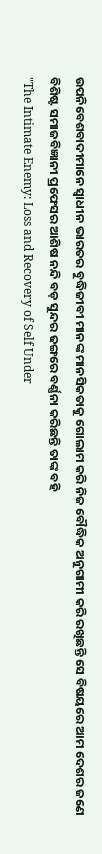ଉପନିବେଶବାଦୀମାନେ ସ୍ୱାଧୀନ ଭାରତର ବୁଦ୍ଧିଜୀବୀ ମାନଙ୍କ ମାନସିକତାକୁ ଗୋଲାମ କରି ନିଜ ବୌଦ୍ଧିକ ଅନୁଗାମୀ କରି ରଖିଛନ୍ତି ସେ ବିଷୟରେ ଆମ ଦେଶର ଜଣେ ବିଶିଷ୍ଟ ସମାଜବିଜ୍ଞାନୀ ପ୍ରଫେସର ଆଶିଷ ନନ୍ଦି ବଡ଼ ସୁନ୍ଦର ଢଙ୍ଗରେ ବର୍ଣ୍ଣନା କରିଛନ୍ତି ତାଙ୍କ ବହି
"The Intimate Enemy: Loss and Recovery of Self Under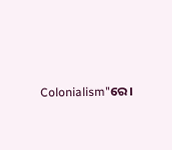Colonialism"ରେ।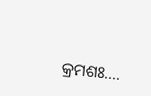କ୍ରମଶଃ....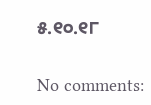୫.୧୦.୧୮

No comments: